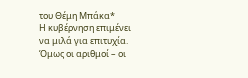του Θέμη Μπάκα*
Η κυβέρνηση επιμένει να μιλά για επιτυχία.
Όμως οι αριθμοί – οι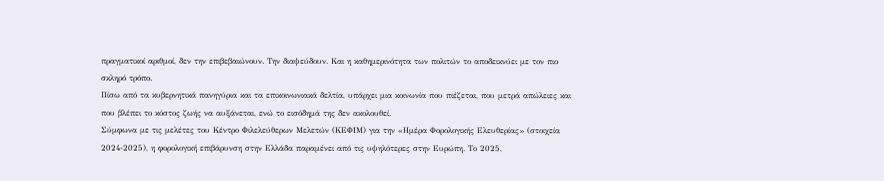πραγματικοί αριθμοί, δεν την επιβεβαιώνουν. Την διαψεύδουν. Και η καθημερινότητα των πολιτών το αποδεικνύει με τον πιο σκληρό τρόπο.
Πίσω από τα κυβερνητικά πανηγύρια και τα επικοινωνιακά δελτία, υπάρχει μια κοινωνία που πιέζεται, που μετρά απώλειες και που βλέπει το κόστος ζωής να αυξάνεται, ενώ το εισόδημά της δεν ακολουθεί.
Σύμφωνα με τις μελέτες του Κέντρο Φιλελεύθερων Μελετών (ΚΕΦΙΜ) για την «Ημέρα Φορολογικής Ελευθερίας» (στοιχεία 2024-2025), η φορολογική επιβάρυνση στην Ελλάδα παραμένει από τις υψηλότερες στην Ευρώπη. Το 2025,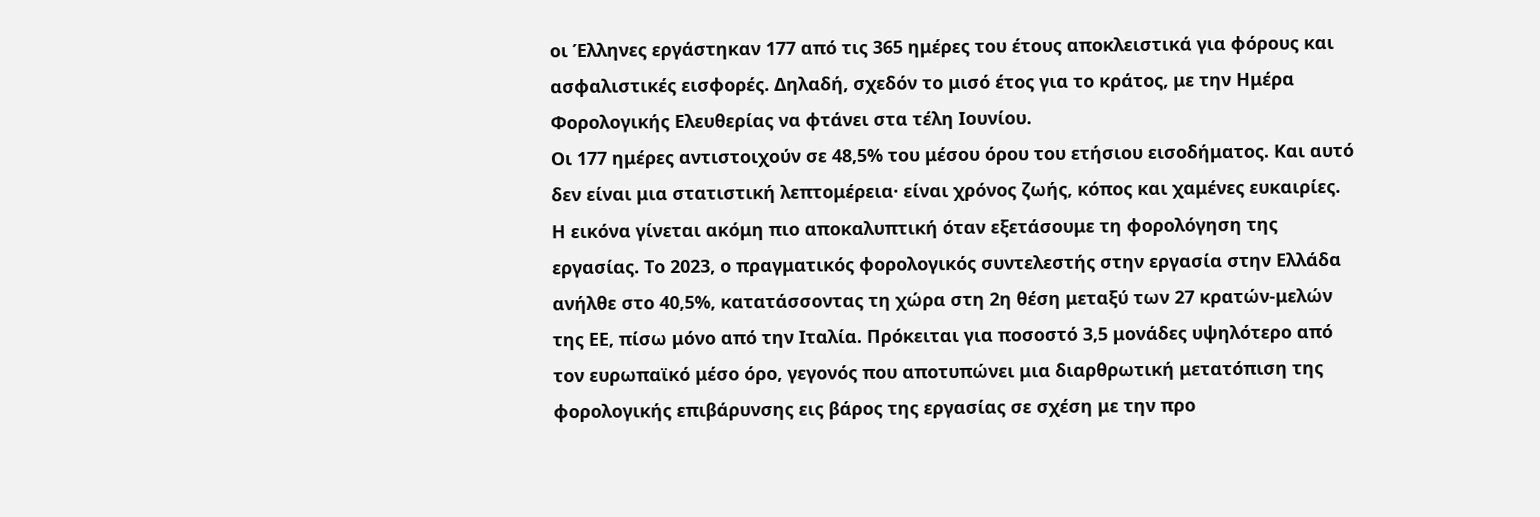οι Έλληνες εργάστηκαν 177 από τις 365 ημέρες του έτους αποκλειστικά για φόρους και ασφαλιστικές εισφορές. Δηλαδή, σχεδόν το μισό έτος για το κράτος, με την Ημέρα Φορολογικής Ελευθερίας να φτάνει στα τέλη Ιουνίου.
Οι 177 ημέρες αντιστοιχούν σε 48,5% του μέσου όρου του ετήσιου εισοδήματος. Και αυτό δεν είναι μια στατιστική λεπτομέρεια· είναι χρόνος ζωής, κόπος και χαμένες ευκαιρίες.
Η εικόνα γίνεται ακόμη πιο αποκαλυπτική όταν εξετάσουμε τη φορολόγηση της εργασίας. Το 2023, ο πραγματικός φορολογικός συντελεστής στην εργασία στην Ελλάδα ανήλθε στο 40,5%, κατατάσσοντας τη χώρα στη 2η θέση μεταξύ των 27 κρατών-μελών της ΕΕ, πίσω μόνο από την Ιταλία. Πρόκειται για ποσοστό 3,5 μονάδες υψηλότερο από τον ευρωπαϊκό μέσο όρο, γεγονός που αποτυπώνει μια διαρθρωτική μετατόπιση της φορολογικής επιβάρυνσης εις βάρος της εργασίας σε σχέση με την προ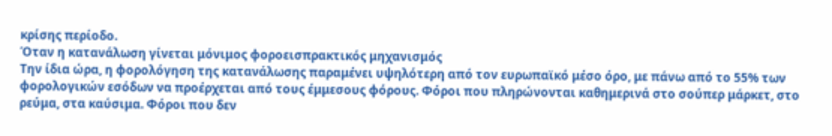κρίσης περίοδο.
Όταν η κατανάλωση γίνεται μόνιμος φοροεισπρακτικός μηχανισμός
Την ίδια ώρα, η φορολόγηση της κατανάλωσης παραμένει υψηλότερη από τον ευρωπαϊκό μέσο όρο, με πάνω από το 55% των φορολογικών εσόδων να προέρχεται από τους έμμεσους φόρους. Φόροι που πληρώνονται καθημερινά στο σούπερ μάρκετ, στο ρεύμα, στα καύσιμα. Φόροι που δεν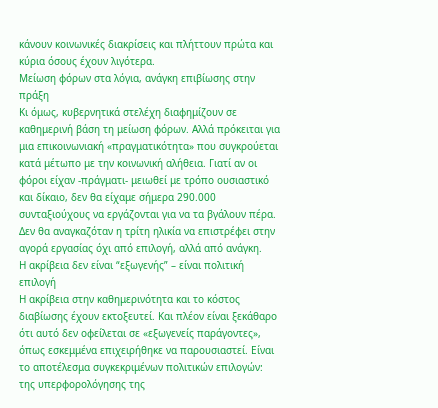κάνουν κοινωνικές διακρίσεις και πλήττουν πρώτα και κύρια όσους έχουν λιγότερα.
Μείωση φόρων στα λόγια, ανάγκη επιβίωσης στην πράξη
Κι όμως, κυβερνητικά στελέχη διαφημίζουν σε καθημερινή βάση τη μείωση φόρων. Αλλά πρόκειται για μια επικοινωνιακή «πραγματικότητα» που συγκρούεται κατά μέτωπο με την κοινωνική αλήθεια. Γιατί αν οι φόροι είχαν -πράγματι- μειωθεί με τρόπο ουσιαστικό και δίκαιο, δεν θα είχαμε σήμερα 290.000 συνταξιούχους να εργάζονται για να τα βγάλουν πέρα. Δεν θα αναγκαζόταν η τρίτη ηλικία να επιστρέφει στην αγορά εργασίας όχι από επιλογή, αλλά από ανάγκη.
Η ακρίβεια δεν είναι “εξωγενής” – είναι πολιτική επιλογή
Η ακρίβεια στην καθημερινότητα και το κόστος διαβίωσης έχουν εκτοξευτεί. Και πλέον είναι ξεκάθαρο ότι αυτό δεν οφείλεται σε «εξωγενείς παράγοντες», όπως εσκεμμένα επιχειρήθηκε να παρουσιαστεί. Είναι το αποτέλεσμα συγκεκριμένων πολιτικών επιλογών: της υπερφορολόγησης της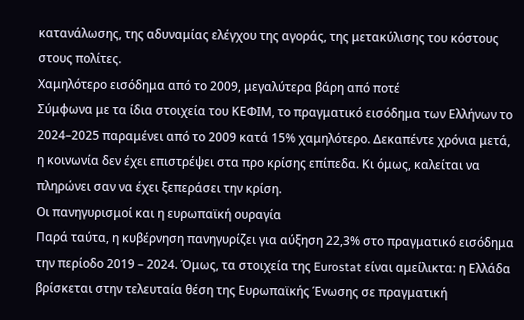κατανάλωσης, της αδυναμίας ελέγχου της αγοράς, της μετακύλισης του κόστους στους πολίτες.
Χαμηλότερο εισόδημα από το 2009, μεγαλύτερα βάρη από ποτέ
Σύμφωνα με τα ίδια στοιχεία του ΚΕΦΙΜ, το πραγματικό εισόδημα των Ελλήνων το 2024–2025 παραμένει από το 2009 κατά 15% χαμηλότερο. Δεκαπέντε χρόνια μετά, η κοινωνία δεν έχει επιστρέψει στα προ κρίσης επίπεδα. Κι όμως, καλείται να πληρώνει σαν να έχει ξεπεράσει την κρίση.
Οι πανηγυρισμοί και η ευρωπαϊκή ουραγία
Παρά ταύτα, η κυβέρνηση πανηγυρίζει για αύξηση 22,3% στο πραγματικό εισόδημα την περίοδο 2019 – 2024. Όμως, τα στοιχεία της Eurostat είναι αμείλικτα: η Ελλάδα βρίσκεται στην τελευταία θέση της Ευρωπαϊκής Ένωσης σε πραγματική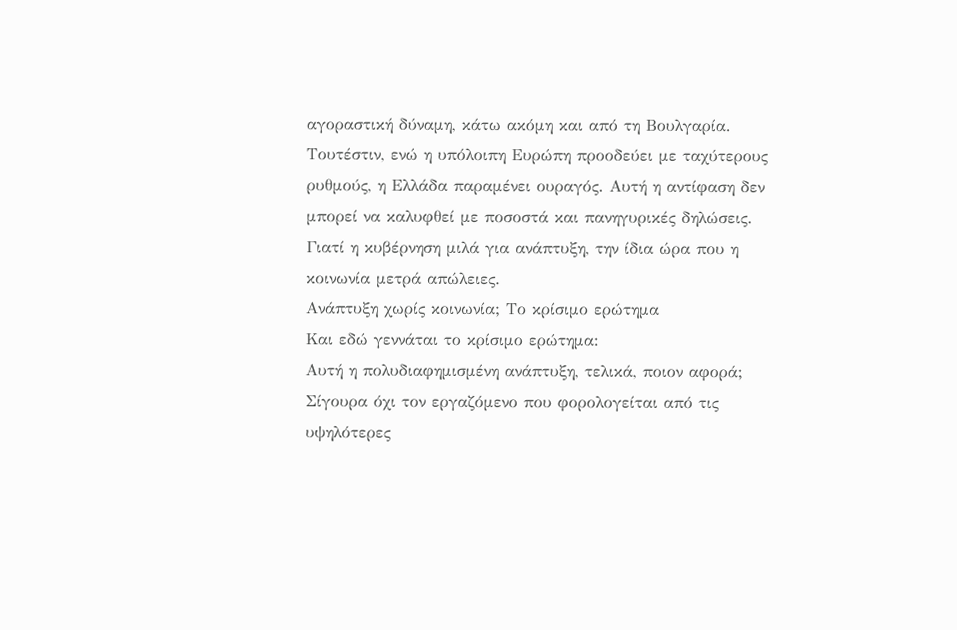αγοραστική δύναμη, κάτω ακόμη και από τη Βουλγαρία.
Τουτέστιν, ενώ η υπόλοιπη Ευρώπη προοδεύει με ταχύτερους ρυθμούς, η Ελλάδα παραμένει ουραγός. Αυτή η αντίφαση δεν μπορεί να καλυφθεί με ποσοστά και πανηγυρικές δηλώσεις. Γιατί η κυβέρνηση μιλά για ανάπτυξη, την ίδια ώρα που η κοινωνία μετρά απώλειες.
Ανάπτυξη χωρίς κοινωνία; Το κρίσιμο ερώτημα
Και εδώ γεννάται το κρίσιμο ερώτημα:
Αυτή η πολυδιαφημισμένη ανάπτυξη, τελικά, ποιον αφορά;
Σίγουρα όχι τον εργαζόμενο που φορολογείται από τις υψηλότερες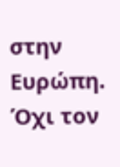στην Ευρώπη.
Όχι τον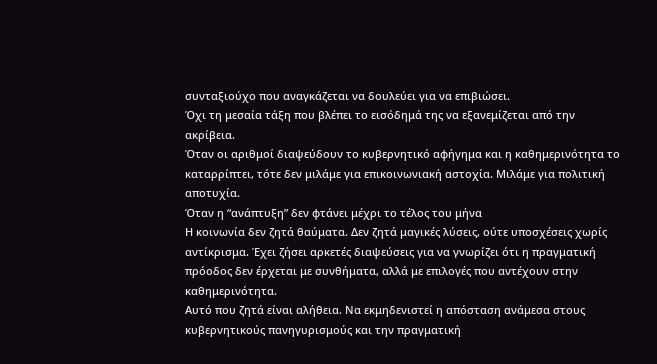συνταξιούχο που αναγκάζεται να δουλεύει για να επιβιώσει.
Όχι τη μεσαία τάξη που βλέπει το εισόδημά της να εξανεμίζεται από την ακρίβεια.
Όταν οι αριθμοί διαψεύδουν το κυβερνητικό αφήγημα και η καθημερινότητα το καταρρίπτει, τότε δεν μιλάμε για επικοινωνιακή αστοχία. Μιλάμε για πολιτική αποτυχία.
Όταν η “ανάπτυξη” δεν φτάνει μέχρι το τέλος του μήνα
Η κοινωνία δεν ζητά θαύματα. Δεν ζητά μαγικές λύσεις, ούτε υποσχέσεις χωρίς αντίκρισμα. Έχει ζήσει αρκετές διαψεύσεις για να γνωρίζει ότι η πραγματική πρόοδος δεν έρχεται με συνθήματα, αλλά με επιλογές που αντέχουν στην καθημερινότητα.
Αυτό που ζητά είναι αλήθεια. Να εκμηδενιστεί η απόσταση ανάμεσα στους κυβερνητικούς πανηγυρισμούς και την πραγματική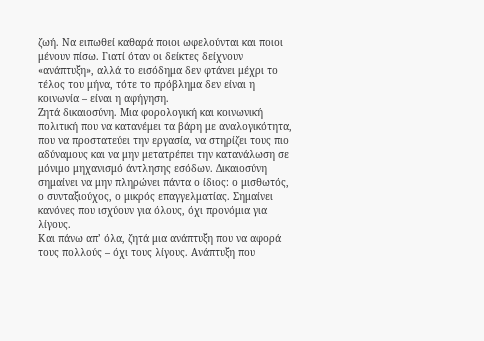ζωή. Να ειπωθεί καθαρά ποιοι ωφελούνται και ποιοι μένουν πίσω. Γιατί όταν οι δείκτες δείχνουν «ανάπτυξη», αλλά το εισόδημα δεν φτάνει μέχρι το τέλος του μήνα, τότε το πρόβλημα δεν είναι η κοινωνία – είναι η αφήγηση.
Ζητά δικαιοσύνη. Μια φορολογική και κοινωνική πολιτική που να κατανέμει τα βάρη με αναλογικότητα, που να προστατεύει την εργασία, να στηρίζει τους πιο αδύναμους και να μην μετατρέπει την κατανάλωση σε μόνιμο μηχανισμό άντλησης εσόδων. Δικαιοσύνη σημαίνει να μην πληρώνει πάντα ο ίδιος: ο μισθωτός, ο συνταξιούχος, ο μικρός επαγγελματίας. Σημαίνει κανόνες που ισχύουν για όλους, όχι προνόμια για λίγους.
Και πάνω απ’ όλα, ζητά μια ανάπτυξη που να αφορά τους πολλούς – όχι τους λίγους. Ανάπτυξη που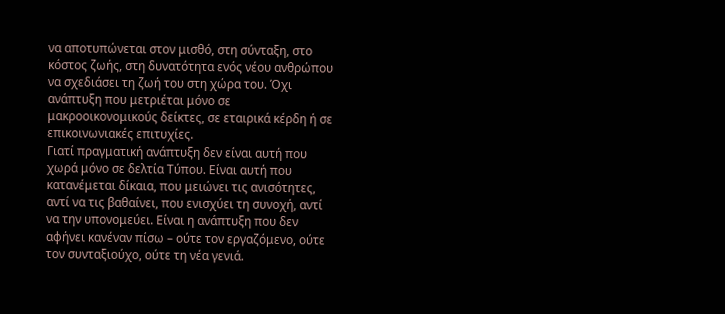να αποτυπώνεται στον μισθό, στη σύνταξη, στο κόστος ζωής, στη δυνατότητα ενός νέου ανθρώπου να σχεδιάσει τη ζωή του στη χώρα του. Όχι ανάπτυξη που μετριέται μόνο σε μακροοικονομικούς δείκτες, σε εταιρικά κέρδη ή σε επικοινωνιακές επιτυχίες.
Γιατί πραγματική ανάπτυξη δεν είναι αυτή που χωρά μόνο σε δελτία Τύπου. Είναι αυτή που κατανέμεται δίκαια, που μειώνει τις ανισότητες, αντί να τις βαθαίνει, που ενισχύει τη συνοχή, αντί να την υπονομεύει. Είναι η ανάπτυξη που δεν αφήνει κανέναν πίσω – ούτε τον εργαζόμενο, ούτε τον συνταξιούχο, ούτε τη νέα γενιά.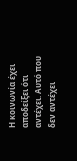Η κοινωνία έχει αποδείξει ότι αντέχει. Αυτό που δεν αντέχει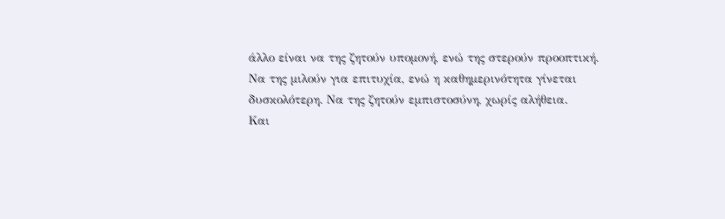άλλο είναι να της ζητούν υπομονή, ενώ της στερούν προοπτική. Να της μιλούν για επιτυχία, ενώ η καθημερινότητα γίνεται δυσκολότερη. Να της ζητούν εμπιστοσύνη, χωρίς αλήθεια.
Και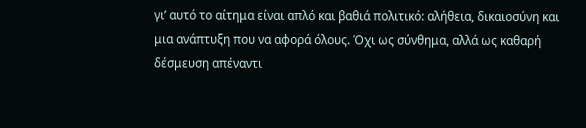γι’ αυτό το αίτημα είναι απλό και βαθιά πολιτικό: αλήθεια, δικαιοσύνη και μια ανάπτυξη που να αφορά όλους. Όχι ως σύνθημα, αλλά ως καθαρή δέσμευση απέναντι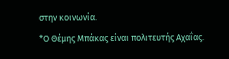στην κοινωνία.
*Ο Θέμης Μπάκας είναι πολιτευτής Αχαΐας.